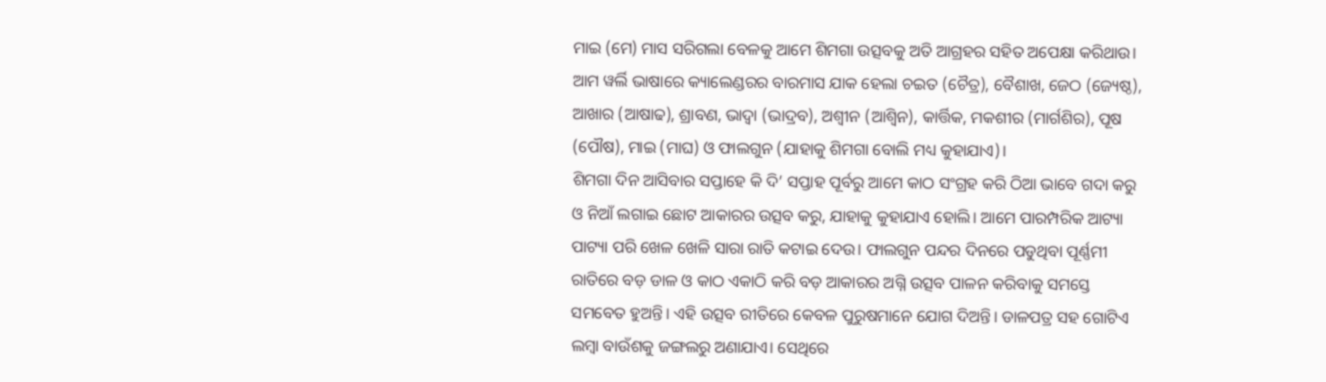ମାଇ (ମେ) ମାସ ସରିଗଲା ବେଳକୁ ଆମେ ଶିମଗା ଉତ୍ସବକୁ ଅତି ଆଗ୍ରହର ସହିତ ଅପେକ୍ଷା କରିଥାଉ। ଆମ ୱର୍ଲି ଭାଷାରେ କ୍ୟାଲେଣ୍ଡରର ବାରମାସ ଯାକ ହେଲା ଚଇତ (ଚୈତ୍ର), ବୈଶାଖ, ଜେଠ (ଜ୍ୟେଷ୍ଠ), ଆଖାର (ଆଷାଢ), ଶ୍ରାବଣ, ଭାଦ୍ଵା (ଭାଦ୍ରବ), ଅଶ୍ଵୀନ (ଆଶ୍ଵିନ), କାର୍ତ୍ତିକ, ମକଶୀର (ମାର୍ଗଶିର), ପୂଷ (ପୌଷ), ମାଇ (ମାଘ) ଓ ଫାଲଗୁନ (ଯାହାକୁ ଶିମଗା ବୋଲି ମଧ୍ୟ କୁହାଯାଏ)।
ଶିମଗା ଦିନ ଆସିବାର ସପ୍ତାହେ କି ଦି’ ସପ୍ତାହ ପୂର୍ବରୁ ଆମେ କାଠ ସଂଗ୍ରହ କରି ଠିଆ ଭାବେ ଗଦା କରୁ ଓ ନିଆଁ ଲଗାଇ ଛୋଟ ଆକାରର ଉତ୍ସବ କରୁ, ଯାହାକୁ କୁହାଯାଏ ହୋଲି। ଆମେ ପାରମ୍ପରିକ ଆଟ୍ୟା ପାଟ୍ୟା ପରି ଖେଳ ଖେଳି ସାରା ରାତି କଟାଇ ଦେଉ। ଫାଲଗୁନ ପନ୍ଦର ଦିନରେ ପଡୁଥିବା ପୂର୍ଣ୍ଣମୀ ରାତିରେ ବଡ଼ ଡାଳ ଓ କାଠ ଏକାଠି କରି ବଡ଼ ଆକାରର ଅଗ୍ନି ଉତ୍ସବ ପାଳନ କରିବାକୁ ସମସ୍ତେ ସମବେତ ହୁଅନ୍ତି। ଏହି ଉତ୍ସବ ରୀତିରେ କେବଳ ପୁରୁଷମାନେ ଯୋଗ ଦିଅନ୍ତି। ଡାଳପତ୍ର ସହ ଗୋଟିଏ ଲମ୍ବା ବାଉଁଶକୁ ଜଙ୍ଗଲରୁ ଅଣାଯାଏ। ସେଥିରେ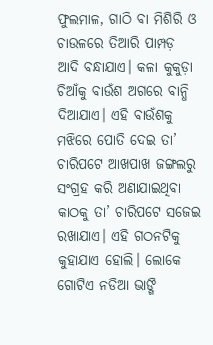ଫୁଲମାଳ, ଗାଠି ବା ମିଶିରି ଓ ଚାଉଳରେ ତିଆରି ପାମ୍ପଡ଼ ଆଦି ବନ୍ଧାଯାଏ। କଳା କୁକୁଡ଼ା ଚିଆଁକୁ ବାଉଁଶ ଅଗରେ ବାନ୍ଧି ଦିଆଯାଏ। ଏହି ବାଉଁଶକୁ ମଝିରେ ପୋତି ଦେଇ ତା’ ଚାରିପଟେ ଆଖପାଖ ଜଙ୍ଗଲରୁ ସଂଗ୍ରହ କରି ଅଣାଯାଇଥିବା କାଠକୁ ତା’ ଚାରିପଟେ ସଜେଇ ରଖାଯାଏ। ଏହି ଗଠନଟିକୁ କୁହାଯାଏ ହୋଲି। ଲୋକେ ଗୋଟିଏ ନଡିଆ ଭାଙ୍ଗି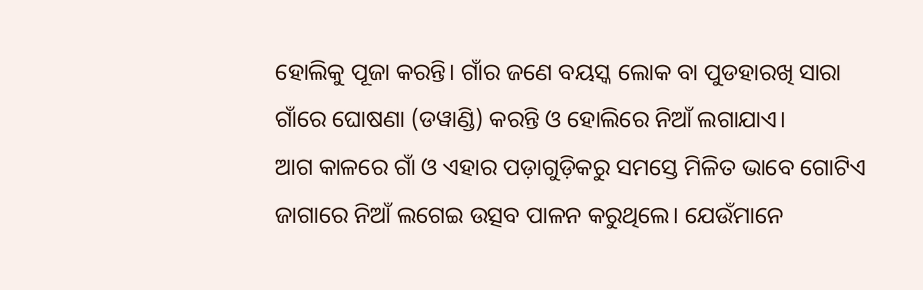ହୋଲିକୁ ପୂଜା କରନ୍ତି। ଗାଁର ଜଣେ ବୟସ୍କ ଲୋକ ବା ପୁଡହାରଖି ସାରା ଗାଁରେ ଘୋଷଣା (ଡୱାଣ୍ଡି) କରନ୍ତି ଓ ହୋଲିରେ ନିଆଁ ଲଗାଯାଏ।
ଆଗ କାଳରେ ଗାଁ ଓ ଏହାର ପଡ଼ାଗୁଡ଼ିକରୁ ସମସ୍ତେ ମିଳିତ ଭାବେ ଗୋଟିଏ ଜାଗାରେ ନିଆଁ ଲଗେଇ ଉତ୍ସବ ପାଳନ କରୁଥିଲେ। ଯେଉଁମାନେ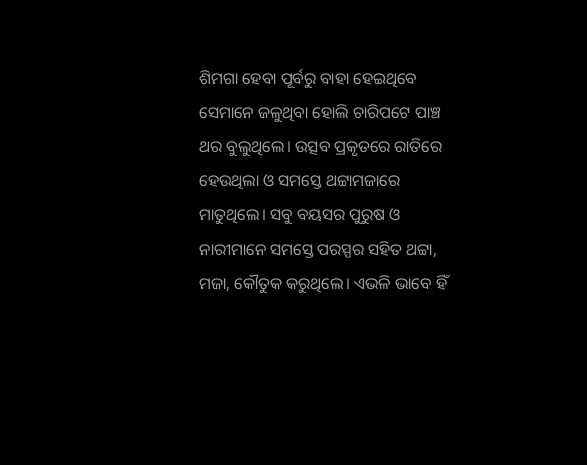ଶିମଗା ହେବା ପୂର୍ବରୁ ବାହା ହେଇଥିବେ ସେମାନେ ଜଳୁଥିବା ହୋଲି ଚାରିପଟେ ପାଞ୍ଚ ଥର ବୁଲୁଥିଲେ। ଉତ୍ସବ ପ୍ରକୃତରେ ରାତିରେ ହେଉଥିଲା ଓ ସମସ୍ତେ ଥଟ୍ଟାମଜାରେ ମାତୁଥିଲେ। ସବୁ ବୟସର ପୁରୁଷ ଓ ନାରୀମାନେ ସମସ୍ତେ ପରସ୍ପର ସହିତ ଥଟ୍ଟା, ମଜା, କୌତୁକ କରୁଥିଲେ। ଏଭଳି ଭାବେ ହିଁ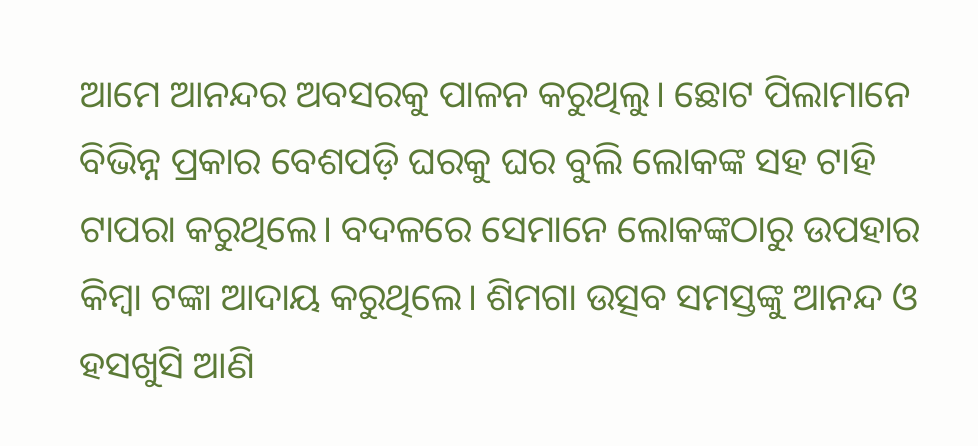ଆମେ ଆନନ୍ଦର ଅବସରକୁ ପାଳନ କରୁଥିଲୁ। ଛୋଟ ପିଲାମାନେ ବିଭିନ୍ନ ପ୍ରକାର ବେଶପଡ଼ି ଘରକୁ ଘର ବୁଲି ଲୋକଙ୍କ ସହ ଟାହି ଟାପରା କରୁଥିଲେ। ବଦଳରେ ସେମାନେ ଲୋକଙ୍କଠାରୁ ଉପହାର କିମ୍ବା ଟଙ୍କା ଆଦାୟ କରୁଥିଲେ। ଶିମଗା ଉତ୍ସବ ସମସ୍ତଙ୍କୁ ଆନନ୍ଦ ଓ ହସଖୁସି ଆଣି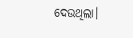ଦେଉଥିଲା।